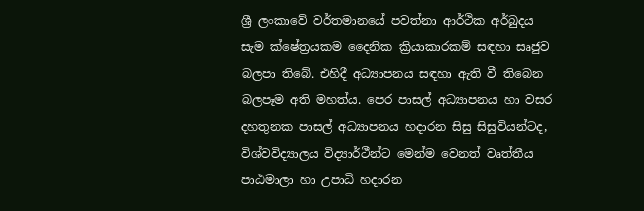ශ්‍රී ලංකාවේ වර්තමානයේ පවත්නා ආර්ථික අර්බුදය සැම ක්ෂේත්‍රයකම දෛනික ක්‍රියාකාරකම් සඳහා සෘජුව බලපා තිබේ. එහිදී අධ්‍යාපනය සඳහා ඇති වී තිබෙන බලපෑම අති මහත්ය. පෙර පාසල් අධ්‍යාපනය හා වසර දහතුනක පාසල් අධ්‍යාපනය හදාරන සිසු සිසුවියන්ටද, විශ්වවිද්‍යාලය විද්‍යාර්ථීන්ට මෙන්ම වෙනත් වෘත්තීය පාඨමාලා හා උපාධි හදාරන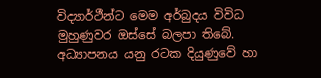විද්‍යාර්ථීන්ට මෙම අර්බුදය විවිධ මුහුණුවර ඔස්සේ බලපා තිබේ. අධ්‍යාපනය යනු රටක දියුණුවේ හා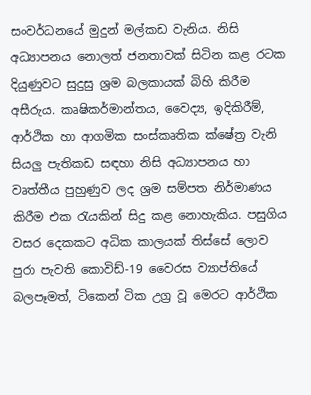සංවර්ධනයේ මුදුන් මල්කඩ වැනිය. නිසි අධ්‍යාපනය නොලත් ජනතාවක් සිටින කළ රටක දියුණුවට සුදුසු ශ්‍රම බලකායක් බිහි කිරීම අසීරුය. කෘෂිකර්මාන්තය, වෛද්‍ය, ඉදිකිරීම්, ආර්ථික හා ආගමික සංස්කෘතික ක්ෂේත්‍ර වැනි සියලු පැතිකඩ සඳහා නිසි අධ්‍යාපනය හා වෘත්තීය පුහුණුව ලද ශ්‍රම සම්පත නිර්මාණය කිරීම එක රැයකින් සිදු කළ නොහැකිය. පසුගිය වසර දෙකකට අධික කාලයක් තිස්සේ ලොව පුරා පැවති කොවිඩ්-19 වෛරස ව්‍යාප්තියේ බලපෑමත්, ටිකෙන් ටික උග්‍ර වූ මෙරට ආර්ථික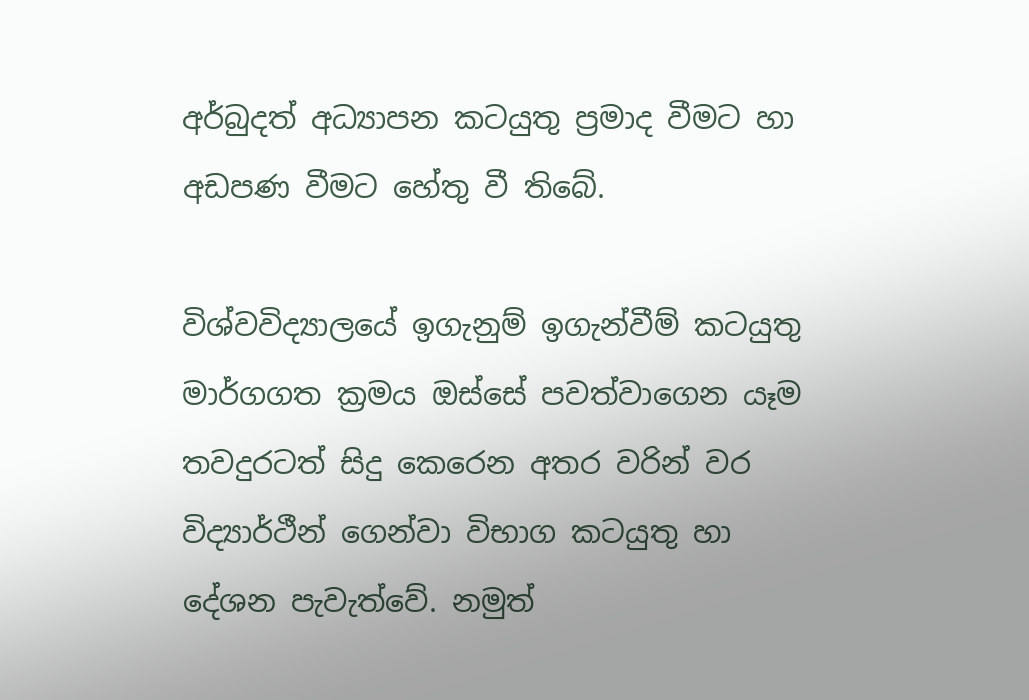අර්බුදත් අධ්‍යාපන කටයුතු ප්‍රමාද වීමට හා අඩපණ වීමට හේතු වී තිබේ.

විශ්වවිද්‍යාලයේ ඉගැනුම් ඉගැන්වීම් කටයුතු මාර්ගගත ක්‍රමය ඔස්සේ පවත්වාගෙන යෑම තවදුරටත් සිදු කෙරෙන අතර වරින් වර විද්‍යාර්ථීන් ගෙන්වා විභාග කටයුතු හා දේශන පැවැත්වේ. නමුත්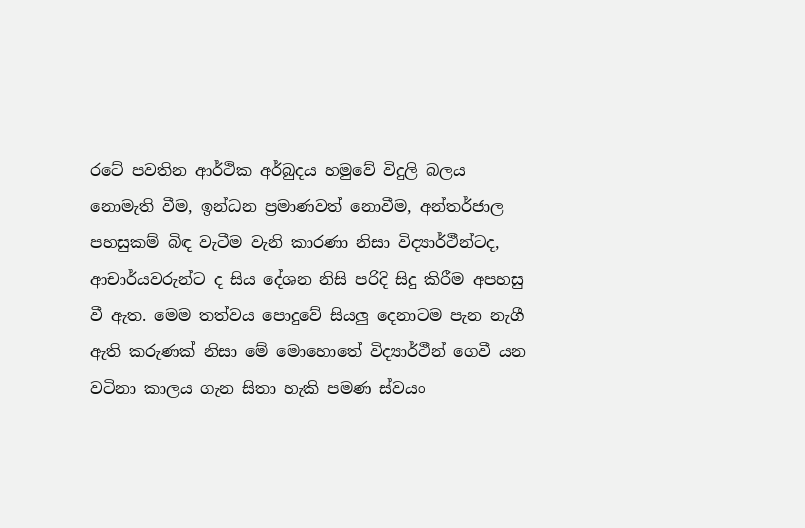රටේ පවතින ආර්ථික අර්බුදය හමුවේ විදුලි බලය නොමැති වීම, ඉන්ධන ප්‍රමාණවත් නොවීම, අන්තර්ජාල පහසුකම් බිඳ වැටීම වැනි කාරණා නිසා විද්‍යාර්ථීන්ටද, ආචාර්යවරුන්ට ද සිය දේශන නිසි පරිදි සිදු කිරීම අපහසු වී ඇත. මෙම තත්වය පොදුවේ සියලු දෙනාටම පැන නැගී ඇති කරුණක් නිසා මේ මොහොතේ විද්‍යාර්ථීන් ගෙවී යන වටිනා කාලය ගැන සිතා හැකි පමණ ස්වයං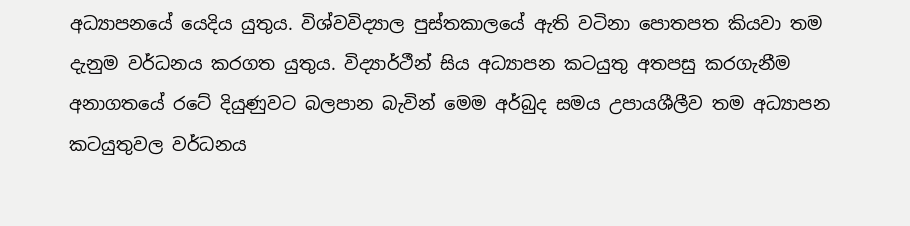අධ්‍යාපනයේ යෙදිය යුතුය. විශ්වවිද්‍යාල පුස්තකාලයේ ඇති වටිනා පොතපත කියවා තම දැනුම වර්ධනය කරගත යුතුය. විද්‍යාර්ථීන් සිය අධ්‍යාපන කටයුතු අතපසු කරගැනීම අනාගතයේ රටේ දියුණුවට බලපාන බැවින් මෙම අර්බුද සමය උපායශීලීව තම අධ්‍යාපන කටයුතුවල වර්ධනය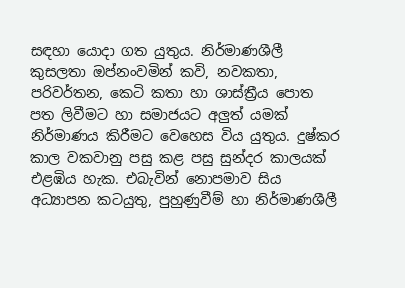සඳහා යොදා ගත යුතුය. නිර්මාණශීලී කුසලතා ඔප්නංවමින් කවි, නවකතා, පරිවර්තන, කෙටි කතා හා ශාස්ත්‍රීය පොත පත ලිවීමට හා සමාජයට අලුත් යමක් නිර්මාණය කිරීමට වෙහෙස විය යුතුය. දුෂ්කර කාල වකවානු පසු කළ පසු සුන්දර කාලයක් එළඹිය හැක. එබැවින් නොපමාව සිය අධ්‍යාපන කටයුතු, පුහුණුවීම් හා නිර්මාණශීලී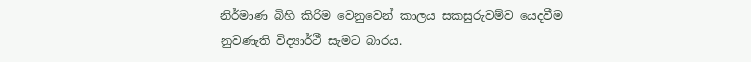නිර්මාණ බිහි කිරිම වෙනුවෙන් කාලය සකසුරුවම්ව යෙදවීම නුවණැති විද්‍යාර්ථී සැමට බාරය.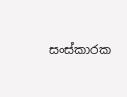සංස්කාරක